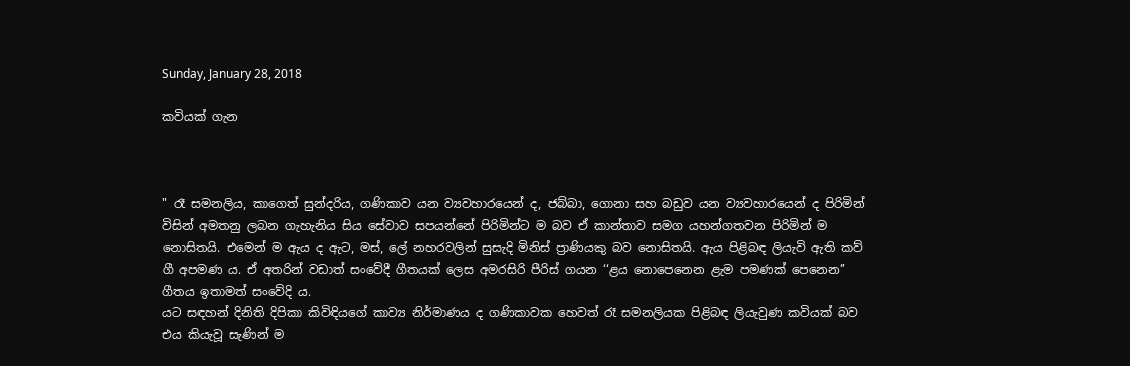Sunday, January 28, 2018

කවියක් ගැන



" රෑ සමනලිය, කාගෙත් සුන්දරිය, ගණිකාව යන ව්‍යවහාරයෙන් ද, ජබ්බා, ගොනා සහ බඩුව යන ව්‍යවහාරයෙන් ද පිරිමින් විසින් අමතනු ලබන ගැහැනිය සිය සේවාව සපයන්නේ පිරිමින්ට ම බව ඒ කාන්තාව සමග යහන්ගතවන පිරිමින් ම නොසිතයි. එමෙන් ම ඇය ද ඇට, මස්, ලේ නහරවලින් සුසැදි මිනිස් ප්‍රාණියකු බව නොසිතයි. ඇය පිළිබඳ ලියැවි ඇති කව් ගී අපමණ ය. ඒ අතරින් වඩාත් සංවේදී ගීතයක් ලෙස අමරසිරි පීරිස් ගයන ‘‘ළය නොපෙනෙන ළැම පමණක් පෙනෙන’’ ගීතය ඉතාමත් සංවේදි ය.
යට සඳහන් දිනිති දිපිකා කිවිඳියගේ කාව්‍ය නිර්මාණය ද ගණිකාවක හෙවත් රෑ සමනලියක පිළිබඳ ලියැවුණ කවියක් බව එය කියැවූ සැණින් ම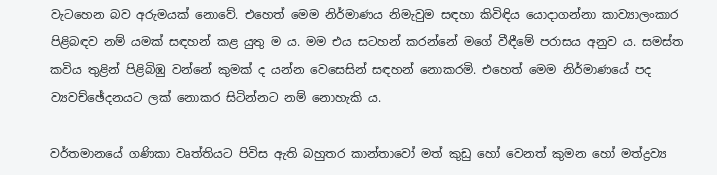වැටහෙන බව අරුමයක් නොවේ. එහෙත් මෙම නිර්මාණය නිමැවුම සඳහා කිවිඳිය යොදාගන්නා කාව්‍යාලංකාර පිළිබඳව නම් යමක් සඳහන් කළ යුතු ම ය. මම එය සටහන් කරන්නේ මගේ වීඳීමේ පරාසය අනුව ය. සමස්ත කවිය තුළින් පිළිබිඹු වන්නේ කුමක් ද යන්න වෙසෙසින් සඳහන් නොකරමි. එහෙත් මෙම නිර්මාණයේ පද ව්‍යවච්ඡේදනයට ලක් නොකර සිටින්නට නම් නොහැකි ය.

වර්තමානයේ ගණිකා වෘත්තියට පිවිස ඇති බහුතර කාන්තාවෝ මත් කුඩු හෝ වෙනත් කුමන හෝ මත්ද්‍රව්‍ය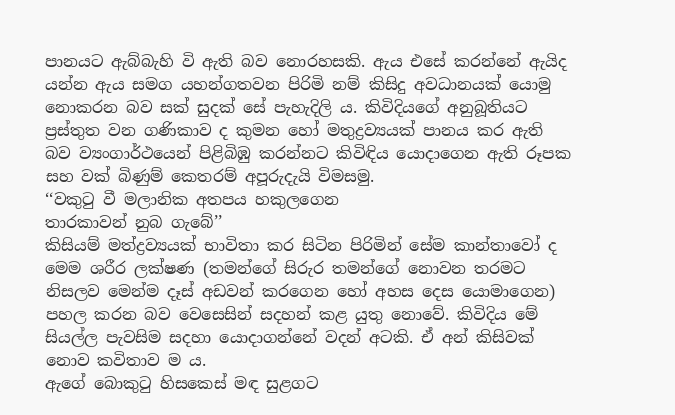පානයට ඇබ්බැහි වි ඇති බව නොරහසකි. ඇය එසේ කරන්නේ ඇයිද යන්න ඇය සමග යහන්ගතවන පිරිමි නම් කිසිදු අවධානයක් යොමු නොකරන බව සක් සුදක් සේ පැහැදිලි ය. කිවිදියගේ අනුබූතියට ප්‍රස්තුත වන ගණිකාව ද කුමන හෝ මතුද්‍රව්‍යයක් පානය කර ඇති බව ව්‍යංගාර්ථයෙන් පිළිබිඹු කරන්නට කිවිඳිය යොදාගෙන ඇති රූපක සහ වක් බිණුම් කෙතරම් අපූරුදැයි විමසමු.
‘‘වකුටු වී මලානික අතපය හකුලගෙන
තාරකාවන් නුබ ගැබේ’’
කිසියම් මත්ද්‍රව්‍යයක් භාවිතා කර සිටින පිරිමින් සේම කාන්තාවෝ ද මෙම ශරීර ලක්ෂණ (තමන්ගේ සිරුර තමන්ගේ නොවන තරමට නිසලව මෙන්ම දෑස් අඩවන් කරගෙන හෝ අහස දෙස යොමාගෙන) පහල කරන බව වෙසෙසින් සදහන් කළ යුතු නොවේ. කිවිදිය මේ සියල්ල පැවසිම සදහා යොදාගන්නේ වදන් අටකි. ඒ අන් කිසිවක් නොව කවිතාව ම ය.
ඇගේ බොකුටු හිසකෙස් මඳ සුළගට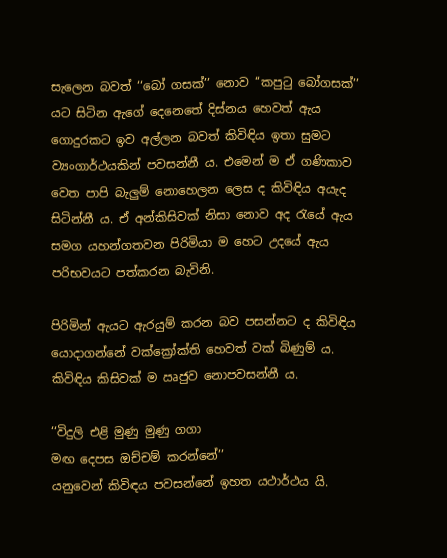සැලෙන බවත් ‘‘බෝ ගසක්’’ නොව ‘‘කපුටු බෝගසක්’’ යට සිටින ඇගේ දෙනෙතේ දිස්නය හෙවත් ඇය ගොදුරකට ඉව අල්ලන බවත් කිවිඳිය ඉතා සුමට ව්‍යංගාර්ථයකින් පවසන්නී ය. එමෙන් ම ඒ ගණිකාව වෙත පාපි බැලුම් නොහෙලන ලෙස ද කිවිඳිය අයැද සිටින්නී ය. ඒ අන්කිසිවක් නිසා නොව අද රැයේ ඇය සමග යහන්ගතවන පිරිමියා ම හෙට උදයේ ඇය පරිභවයට පත්කරන බැවිනි.

පිරිමින් ඇයට ඇරයුම් කරන බව පසන්නට ද කිවිඳිය යොදාගන්නේ වක්ක්‍රෝක්ති හෙවත් වක් බිණුම් ය. කිවිඳිය කිසිවක් ම ඍජුව නොපවසන්නී ය.

‘‘විදුලි එළි මුණු මුණු ගගා
මඟ දෙපස ඔච්චම් කරන්නේ’’
යනුවෙන් කිවිඳය පවසන්නේ ඉහත යථාර්ථය යි.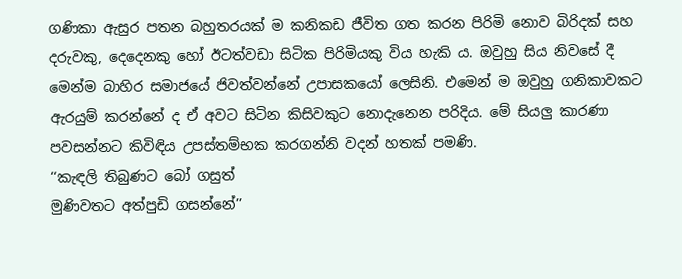ගණිකා ඇසුර පතන බහුතරයක් ම කනිකඩ ජීවිත ගත කරන පිරිමි නොව බිරිදක් සහ දරුවකු, දෙදෙනකු හෝ ඊටත්වඩා සිටික පිරිමියකු විය හැකි ය. ඔවුහු සිය නිවසේ දී මෙන්ම බාහිර සමාජයේ ජිවත්වන්නේ උපාසකයෝ ලෙසිනි. එමෙන් ම ඔවුහු ගනිකාවකට ඇරයුම් කරන්නේ ද ඒ අවට සිටින කිසිවකුට නොදැනෙන පරිදිය. මේ සියලු කාරණා පවසන්නට කිවිඳිය උපස්තම්භක කරගන්නි වදන් හතක් පමණි.
‘‘කැඳලි තිබුණට බෝ ගසුත්
මුණිවතට අත්පුඩි ගසන්නේ’’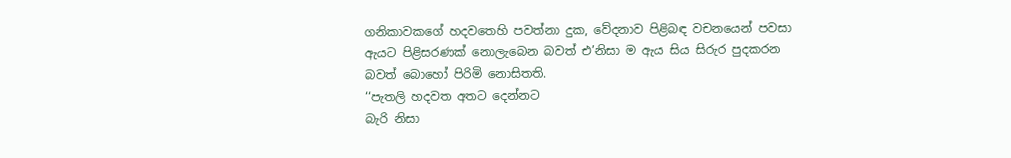ගනිකාවකගේ හදවතෙහි පවත්නා දුක, වේදනාව පිළිබඳ වචනයෙන් පවසා ඇයට පිළිසරණක් නොලැබෙන බවත් එ’නිසා ම ඇය සිය සිරුර පුදකරන බවත් බොහෝ පිරිමි නොසිතති.
‘‘පැතලි හදවත අතට දෙන්නට
බැරි නිසා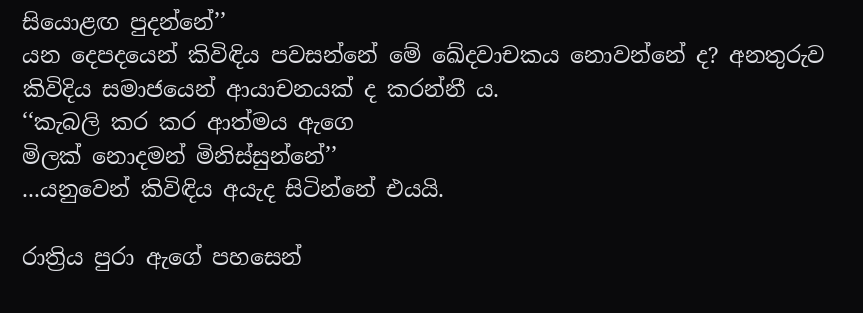සියොළඟ පුදන්නේ’’
යන දෙපදයෙන් කිවිඳිය පවසන්නේ මේ ඛේදවාචකය නොවන්නේ ද? අනතුරුව කිවිදිය සමාජයෙන් ආයාචනයක් ද කරන්නී ය.
‘‘කැබලි කර කර ආත්මය ඇගෙ
මිලක් නොදමන් මිනිස්සුන්නේ’’
...යනුවෙන් කිවිඳිය අයැද සිටින්නේ එයයි.

රාත්‍රිය පුරා ඇගේ පහසෙන්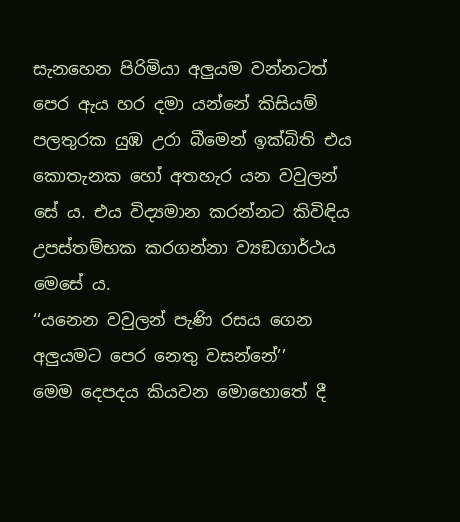සැනහෙන පිරිමියා අලුයම වන්නටත් පෙර ඇය හර දමා යන්නේ කිසියම් පලතුරක යුඹ උරා බීමෙන් ඉක්බිති එය කොතැනක හෝ අතහැර යන වවුලන් සේ ය. එය විද්‍යමාන කරන්නට කිවිඳිය උපස්තම්භක කරගන්නා ව්‍යඞගාර්ථය මෙසේ ය.
‘‘යනෙන වවුලන් පැණි රසය ගෙන
අලුයමට පෙර නෙතු වසන්නේ’’
මෙම දෙපදය කියවන මොහොතේ දී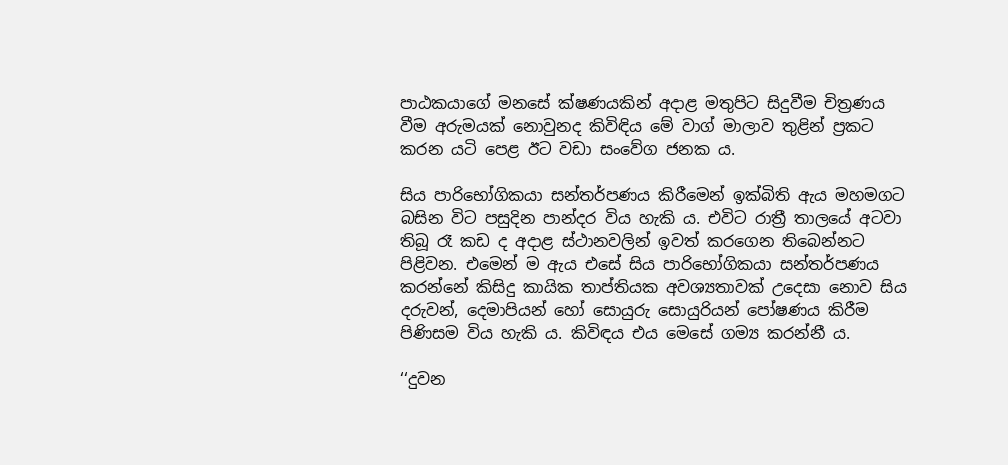පාඨකයාගේ මනසේ ක්ෂණයකින් අදාළ මතුපිට සිදුවීම චිත්‍රණය වීම අරුමයක් නොවුනද කිවිඳිය මේ වාග් මාලාව තුළින් ප්‍රකට කරන යටි පෙළ ඊට වඩා සංවේග ජනක ය.

සිය පාරිභෝගිකයා සන්තර්පණය කිරීමෙන් ඉක්බිති ඇය මහමගට බසින විට පසුදින පාන්දර විය හැකි ය. එවිට රාත්‍රී තාලයේ අටවා තිබූ රෑ කඩ ද අදාළ ස්ථානවලින් ඉවත් කරගෙන තිබෙන්නට පිළිවන. එමෙන් ම ඇය එසේ සිය පාරිභෝගිකයා සන්තර්පණය කරන්නේ කිසිදු කායික තාප්තියක අවශ්‍යතාවක් උදෙසා නොව සිය දරුවන්, දෙමාපියන් හෝ සොයුරු සොයුරියන් පෝෂණය කිරීම පිණිසම විය හැකි ය. කිවිඳය එය මෙසේ ගම්‍ය කරන්නී ය.

‘‘දුවන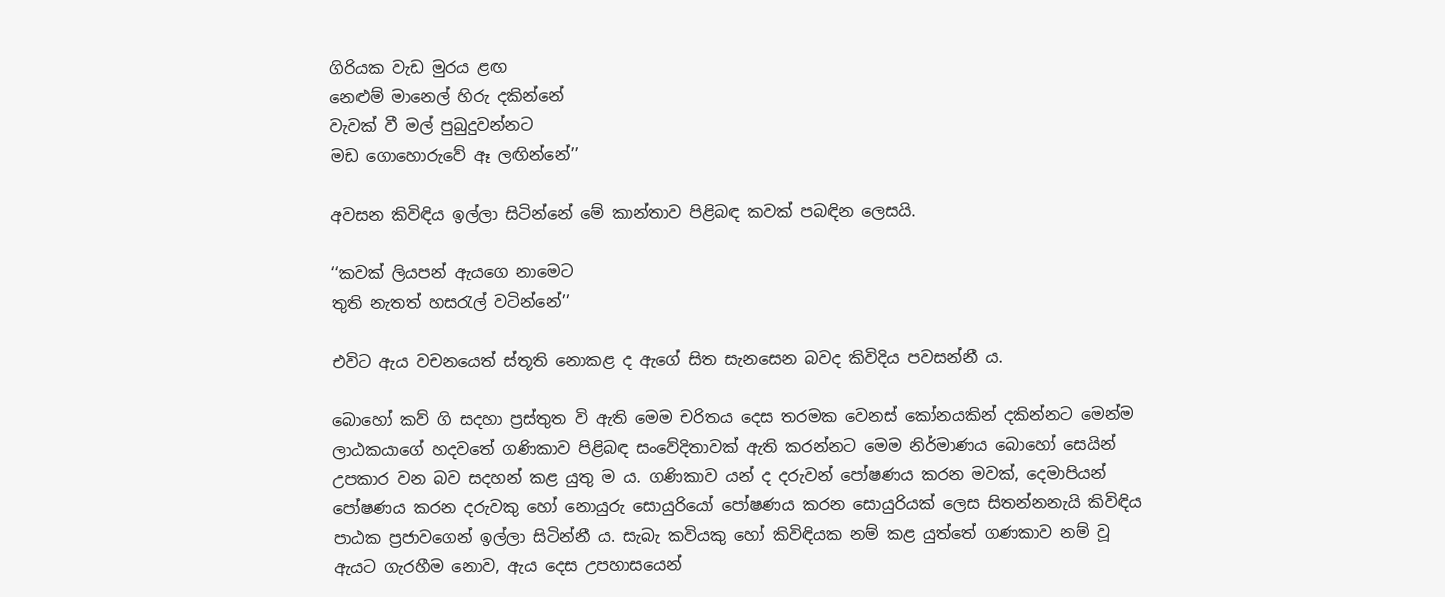ගිරියක වැඩ මුරය ළඟ
නෙළුම් මානෙල් හිරු දකින්නේ
වැවක් වී මල් පුබුදුවන්නට
මඩ ගොහොරුවේ ඈ ලඟින්නේ’’

අවසන කිවිඳිය ඉල්ලා සිටින්නේ මේ කාන්තාව පිළිබඳ කවක් පබඳින ලෙසයි.

‘‘කවක් ලියපන් ඇයගෙ නාමෙට
තුති නැතත් හසරැල් වටින්නේ’’

එවිට ඇය වචනයෙත් ස්තූති නොකළ ද ඇගේ සිත සැනසෙන බවද කිවිදිය පවසන්නී ය.

බොහෝ කව් ගි සදහා ප්‍රස්තුත වි ඇති මෙම චරිතය දෙස තරමක වෙනස් කෝනයකින් දකින්නට මෙන්ම ලාඨකයාගේ හදවතේ ගණිකාව පිළිබඳ සංවේදිතාවක් ඇති කරන්නට මෙම නිර්මාණය බොහෝ සෙයින් උපකාර වන බව සදහන් කළ යුතු ම ය. ගණිකාව යන් ද දරුවන් පෝෂණය කරන මවක්, දෙමාපියන් පෝෂණය කරන දරුවකු හෝ නොයුරු සොයුරියෝ පෝෂණය කරන සොයුරියක් ලෙස සිතන්නනැයි කිවිඳිය පාඨක ප්‍රජාවගෙන් ඉල්ලා සිටින්නී ය. සැබැ කවියකු හෝ කිවිඳියක නම් කළ යුත්තේ ගණකාව නම් වූ ඇයට ගැරහීම නොව, ඇය දෙස උපහාසයෙන්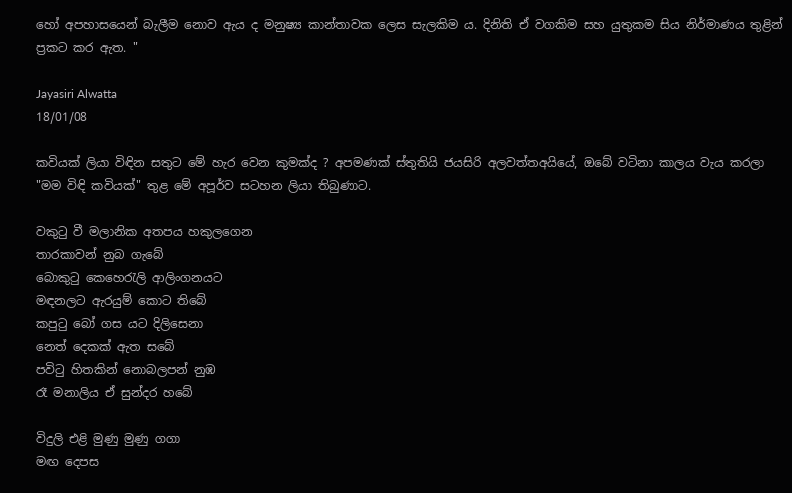හෝ අපහාසයෙන් බැලීම නොව ඇය ද මනුෂ්‍ය කාන්තාවක ලෙස සැලකිම ය. දිනිති ඒ වගකිම සහ යුතුකම සිය නිර්මාණය තුළින් ප්‍රකට කර ඇත. "

Jayasiri Alwatta
18/01/08

කවියක් ලියා විඳින සතුට මේ හැර වෙන කුමක්ද ? අපමණක් ස්තුතියි ජයසිරි අලවත්තඅයියේ, ඔබේ වටිනා කාලය වැය කරලා "මම විඳි කවියක්" තුළ මේ අපූර්ව සටහන ලියා තිබුණාට.

වකුටු වී මලානික අතපය හකුලගෙන
තාරකාවන් නුබ ගැබේ
බොකුටු කෙහෙරැලි ආලිංගනයට
මඳනලට ඇරයුම් කොට තිබේ
කපුටු බෝ ගස යට දිලිසෙනා
නෙත් දෙකක් ඇත සබේ
පවිටු හිතකින් නොබලපන් නුඹ
රෑ මනාලිය ඒ සුන්දර හබේ

විදුලි එළි මුණු මුණු ගගා
මඟ දෙපස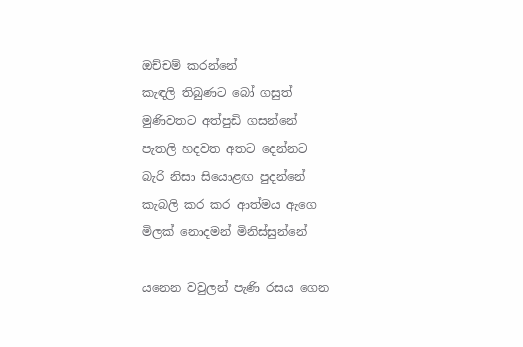ඔච්චම් කරන්නේ
කැඳලි තිබුණට බෝ ගසුත්
මුණිවතට අත්පුඩි ගසන්නේ
පැතලි හදවත අතට දෙන්නට
බැරි නිසා සියොළඟ පුදන්නේ
කැබලි කර කර ආත්මය ඇගෙ
මිලක් නොදමන් මිනිස්සුන්නේ

යනෙන වවුලන් පැණි රසය ගෙන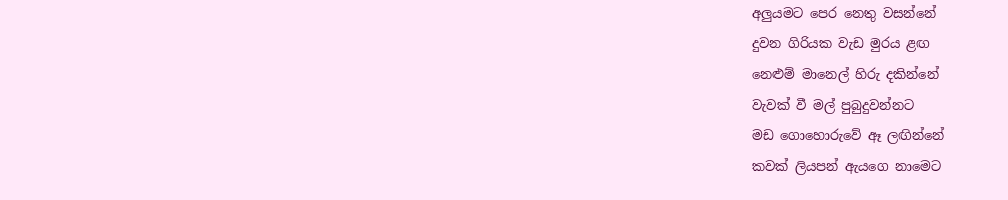අලුයමට පෙර නෙතු වසන්නේ
දුවන ගිරියක වැඩ මුරය ළඟ
නෙළුම් මානෙල් හිරු දකින්නේ
වැවක් වී මල් පුබුදුවන්නට
මඩ ගොහොරුවේ ඈ ලඟින්නේ
කවක් ලියපන් ඇයගෙ නාමෙට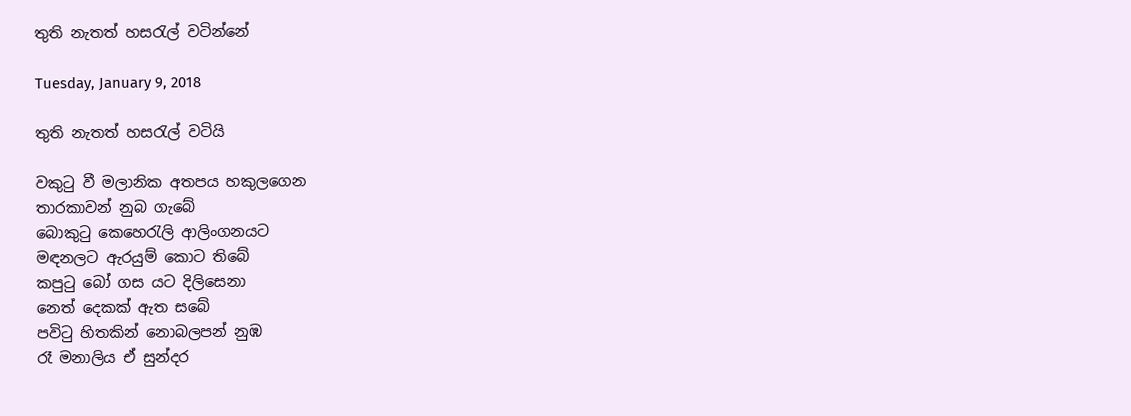තුති නැතත් හසරැල් වටින්නේ

Tuesday, January 9, 2018

තුති නැතත් හසරැල් වටියි

වකුටු වී මලානික අතපය හකුලගෙන
තාරකාවන් නුබ ගැබේ
බොකුටු කෙහෙරැලි ආලිංගනයට
මඳනලට ඇරයුම් කොට තිබේ
කපුටු බෝ ගස යට දිලිසෙනා
නෙත් දෙකක් ඇත සබේ
පවිටු හිතකින් නොබලපන් නුඹ
රෑ මනාලිය ඒ සුන්දර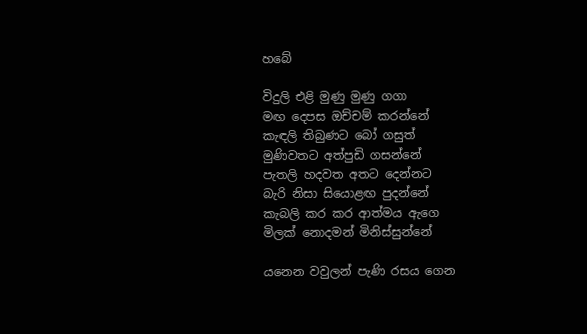හබේ

විදුලි එළි මුණු මුණු ගගා
මඟ දෙපස ඔච්චම් කරන්නේ
කැඳලි තිබුණට බෝ ගසුත්
මුණිවතට අත්පුඩි ගසන්නේ
පැතලි හදවත අතට දෙන්නට
බැරි නිසා සියොළඟ පුදන්නේ
කැබලි කර කර ආත්මය ඇගෙ
මිලක් නොදමන් මිනිස්සුන්නේ

යනෙන වවුලන් පැණි රසය ගෙන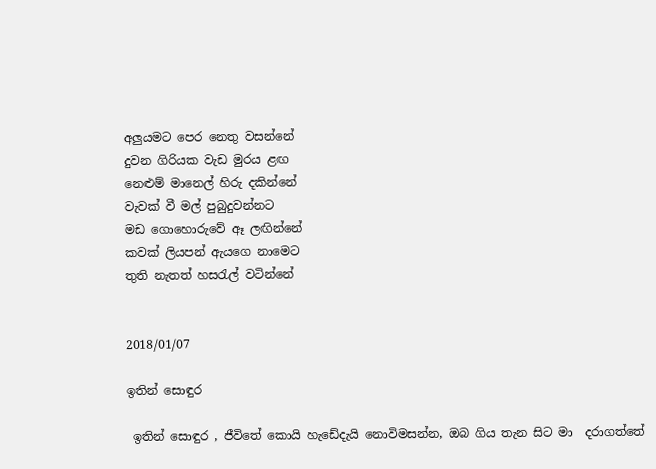අලුයමට පෙර නෙතු වසන්නේ
දුවන ගිරියක වැඩ මුරය ළඟ
නෙළුම් මානෙල් හිරු දකින්නේ
වැවක් වී මල් පුබුදුවන්නට
මඩ ගොහොරුවේ ඈ ලඟින්නේ
කවක් ලියපන් ඇයගෙ නාමෙට
තුති නැතත් හසරැල් වටින්නේ


2018/01/07

ඉතින් සොඳුර

 ඉතින් සොඳුර , ජීවිතේ කොයි හැඩේදැයි නොවිමසන්න, ඔබ ගිය තැන සිට මා  දරාගත්තේ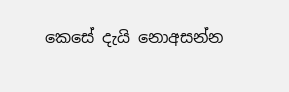කෙසේ දැයි නොඅසන්න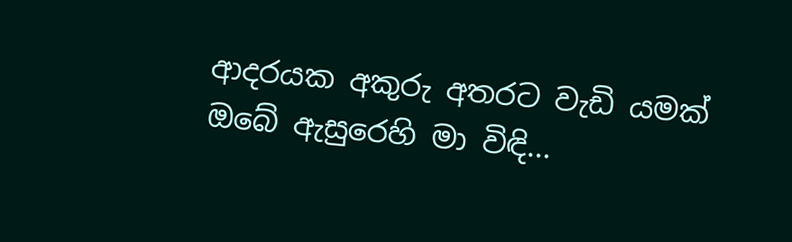ආදරයක අකුරු අතරට වැඩි යමක් ඔබේ ඇසුරෙහි මා විඳි...